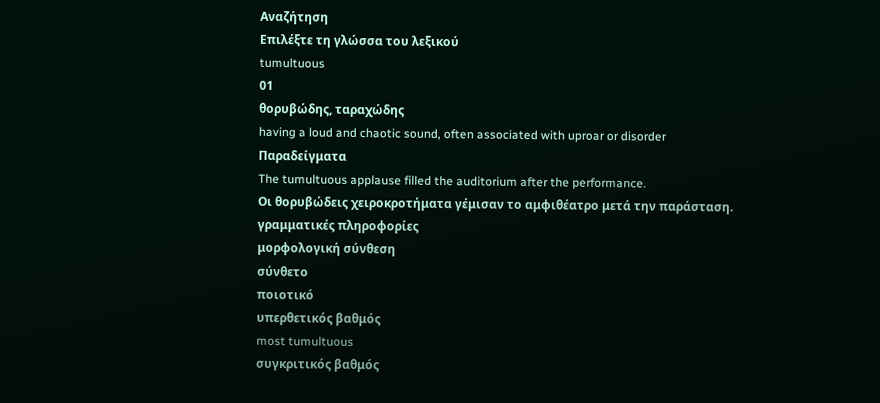Αναζήτηση
Επιλέξτε τη γλώσσα του λεξικού
tumultuous
01
θορυβώδης, ταραχώδης
having a loud and chaotic sound, often associated with uproar or disorder
Παραδείγματα
The tumultuous applause filled the auditorium after the performance.
Οι θορυβώδεις χειροκροτήματα γέμισαν το αμφιθέατρο μετά την παράσταση.
γραμματικές πληροφορίες
μορφολογική σύνθεση
σύνθετο
ποιοτικό
υπερθετικός βαθμός
most tumultuous
συγκριτικός βαθμός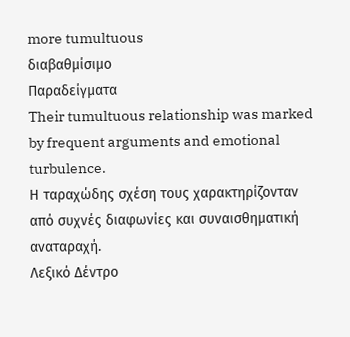more tumultuous
διαβαθμίσιμο
Παραδείγματα
Their tumultuous relationship was marked by frequent arguments and emotional turbulence.
Η ταραχώδης σχέση τους χαρακτηρίζονταν από συχνές διαφωνίες και συναισθηματική αναταραχή.
Λεξικό Δέντρο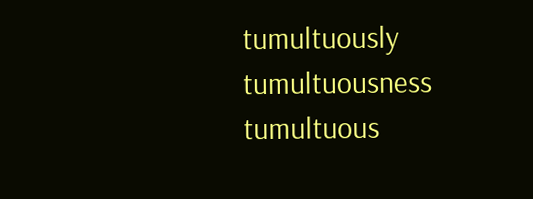tumultuously
tumultuousness
tumultuous